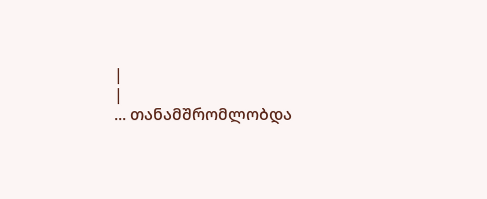|
|
... თანამშრომლობდა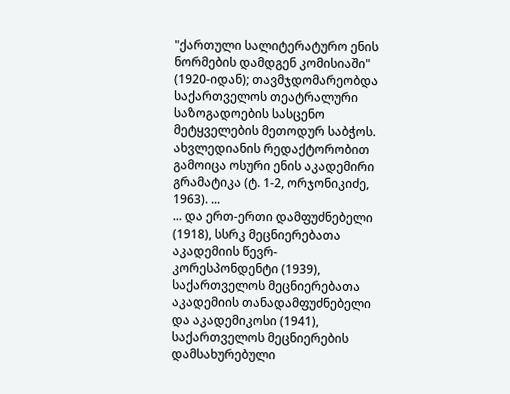"ქართული სალიტერატურო ენის ნორმების დამდგენ კომისიაში" (1920-იდან); თავმჯდომარეობდა საქართველოს თეატრალური საზოგადოების სასცენო მეტყველების მეთოდურ საბჭოს. ახვლედიანის რედაქტორობით გამოიცა ოსური ენის აკადემირი გრამატიკა (ტ. 1-2, ორჯონიკიძე, 1963). ...
... და ერთ-ერთი დამფუძნებელი (1918), სსრკ მეცნიერებათა აკადემიის წევრ-კორესპონდენტი (1939), საქართველოს მეცნიერებათა აკადემიის თანადამფუძნებელი და აკადემიკოსი (1941), საქართველოს მეცნიერების დამსახურებული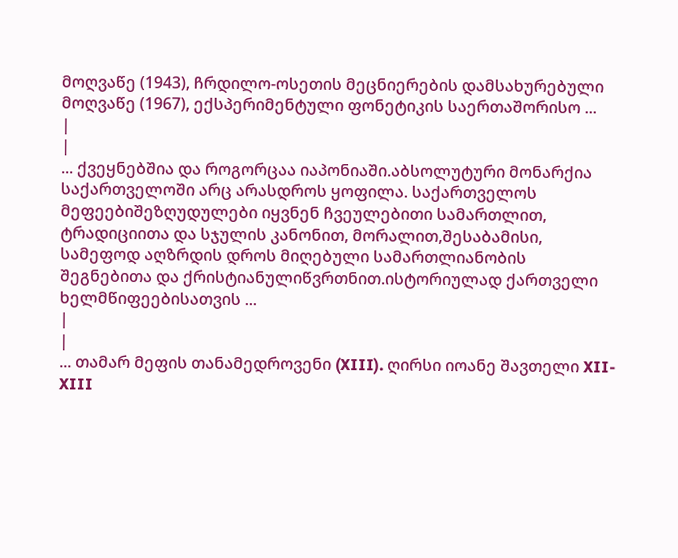მოღვაწე (1943), ჩრდილო-ოსეთის მეცნიერების დამსახურებული მოღვაწე (1967), ექსპერიმენტული ფონეტიკის საერთაშორისო ...
|
|
... ქვეყნებშია და როგორცაა იაპონიაში.აბსოლუტური მონარქია საქართველოში არც არასდროს ყოფილა. საქართველოს მეფეებიშეზღუდულები იყვნენ ჩვეულებითი სამართლით, ტრადიციითა და სჯულის კანონით, მორალით,შესაბამისი, სამეფოდ აღზრდის დროს მიღებული სამართლიანობის შეგნებითა და ქრისტიანულიწვრთნით.ისტორიულად ქართველი ხელმწიფეებისათვის ...
|
|
... თამარ მეფის თანამედროვენი (XIII). ღირსი იოანე შავთელი XII-XIII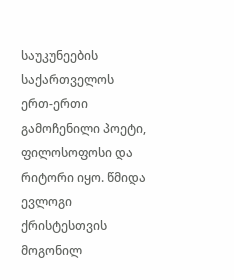საუკუნეების საქართველოს ერთ-ერთი გამოჩენილი პოეტი, ფილოსოფოსი და რიტორი იყო. წმიდა ევლოგი ქრისტესთვის მოგონილ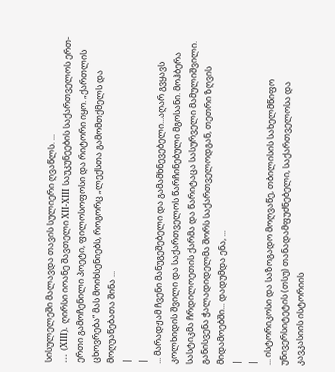სისულელეში მალავდა თავის სულიერი ღვაწლს. ...
... (XIII). ღირსი იოანე შავთელი XII-XIII საუკუნეების საქართველოს ერთ-ერთი გამოჩენილი პოეტი, ფილოსოფოსი და რიტორი იყო. „ქართლის ცხოვრება“ მას მოიხსენიებს, როგორც „ლექსთა გამომთქმელს და მოღუაწებათა შინა ...
|
|
... მარადჟამ ჩვენი მანუგეშებელი და გამამხნევებელი...აღარ გვყავს კოლხიდის შვილი და საქართველოს წარჩინებული მგოსანი. მოჰბერა სასტიკმა ჩრდილოეთის ქარმა და წარიტაცა სასურველი მამულიშვილი. განისვენა ჭალადიდელმა შორს საქართველოდგან, თეთრი ზღვის მიდამოებში... დადუმდა ენა, ...
|
|
... ისტორიკოსი და საზოგადო მოღვაწე, თბილისის სახელმწიფო უნივერსიტეტის (თსუ) თანადამფუძნებელი, საქართველოსა და კავკასიის ისტორიის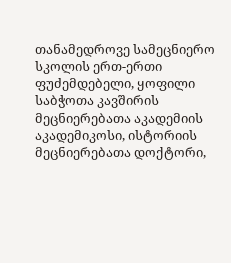თანამედროვე სამეცნიერო სკოლის ერთ-ერთი ფუძემდებელი, ყოფილი საბჭოთა კავშირის მეცნიერებათა აკადემიის აკადემიკოსი, ისტორიის მეცნიერებათა დოქტორი,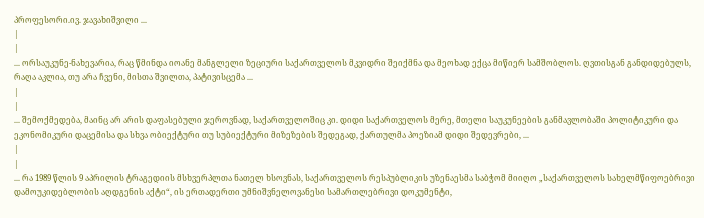პროფესორი.ივ. ჯავახიშვილი ...
|
|
... ორსაუკუნე-ნახევარია, რაც წმინდა იოანე მანგლელი ზეციური საქართველოს მკვიდრი შეიქმნა და მეოხად ექცა მიწიერ სამშობლოს. ღვთისგან განდიდებულს, რაღა აკლია, თუ არა ჩვენი, მისთა შვილთა, პატივისცემა ...
|
|
... შემოქმედება, მაინც არ არის დაფასებული ჯეროვნად, საქართველოშიც კი. დიდი საქართველოს მერე, მთელი საუკუნეების განმავლობაში პოლიტიკური და ეკონომიკური დაცემისა და სხვა ობიექტური თუ სუბიექტური მიზეზების შედეგად, ქართულმა პოეზიამ დიდი შედევრები, ...
|
|
... რა 1989 წლის 9 აპრილის ტრაგედიის მსხვერპლთა ნათელ ხსოვნას, საქართველოს რესპუბლიკის უზენაესმა საბჭომ მიიღო „საქართველოს სახელმწიფოებრივი დამოუკიდებლობის აღდგენის აქტი“, ის ერთადერთი უმნიშვნელოვანესი სამართლებრივი დოკუმენტი,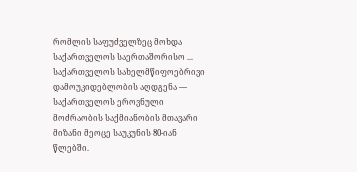რომლის საფუძველზეც მოხდა საქართველოს საერთაშორისო ...
საქართველოს სახელმწიფოებრივი დამოუკიდებლობის აღდგენა — საქართველოს ეროვნული მოძრაობის საქმიანობის მთავარი მიზანი მეოცე საუკუნის 80-იან წლებში.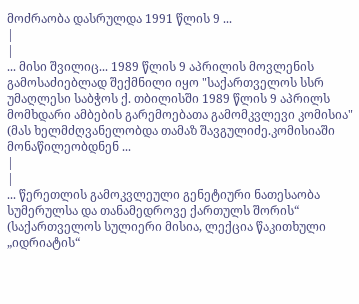მოძრაობა დასრულდა 1991 წლის 9 ...
|
|
... მისი შვილიც... 1989 წლის 9 აპრილის მოვლენის გამოსაძიებლად შექმნილი იყო "საქართველოს სსრ უმაღლესი საბჭოს ქ. თბილისში 1989 წლის 9 აპრილს მომხდარი ამბების გარემოებათა გამომკვლევი კომისია" (მას ხელმძღვანელობდა თამაზ შავგულიძე.კომისიაში მონაწილეობდნენ ...
|
|
... წერეთლის გამოკვლეული გენეტიური ნათესაობა სუმერულსა და თანამედროვე ქართულს შორის“ (საქართველოს სულიერი მისია, ლექცია წაკითხული „იდრიატის“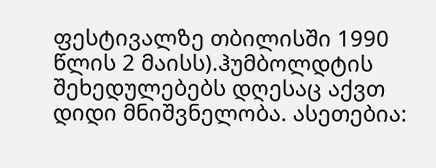ფესტივალზე თბილისში 1990 წლის 2 მაისს).ჰუმბოლდტის შეხედულებებს დღესაც აქვთ დიდი მნიშვნელობა. ასეთებია: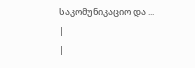საკომუნიკაციო და ...
|
|